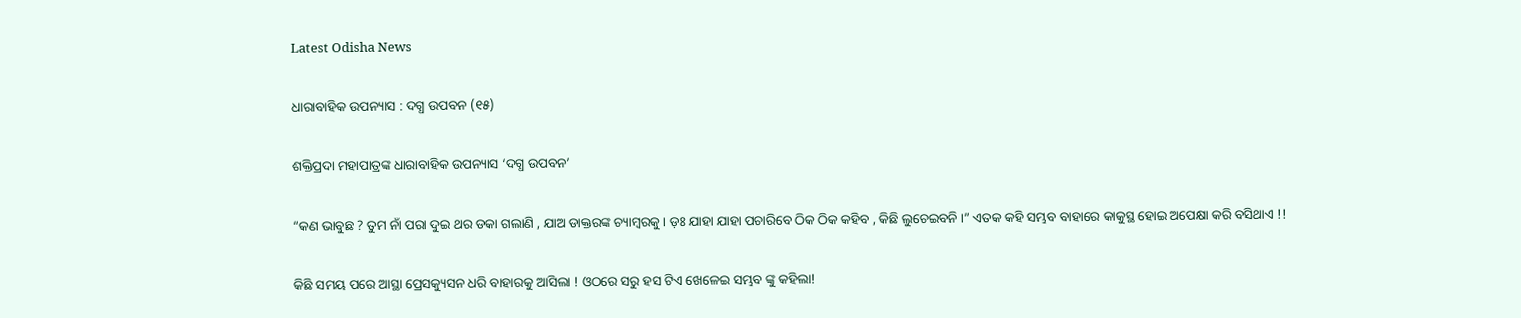Latest Odisha News

ଧାରାବାହିକ ଉପନ୍ୟାସ : ଦଗ୍ଧ ଉପବନ (୧୫)

ଶକ୍ତିପ୍ରଦା ମହାପାତ୍ରଙ୍କ ଧାରାବାହିକ ଉପନ୍ୟାସ ‘ଦଗ୍ଧ ଉପବନ’

“କଣ ଭାବୁଛ ? ତୁମ ନାଁ ପରା ଦୁଇ ଥର ଡକା ଗଲାଣି , ଯାଅ ଡାକ୍ତରଙ୍କ ଚ୍ୟାମ୍ବରକୁ । ଡ଼ଃ ଯାହା ଯାହା ପଚାରିବେ ଠିକ ଠିକ କହିବ , କିଛି ଲୁଚେଇବନି ।” ଏତକ କହି ସମ୍ଭବ ବାହାରେ କାକୁସ୍ଥ ହୋଇ ଅପେକ୍ଷା କରି ବସିଥାଏ !!

କିଛି ସମୟ ପରେ ଆସ୍ଥା ପ୍ରେସକ୍ୟୁସନ ଧରି ବାହାରକୁ ଆସିଲା ! ଓଠରେ ସରୁ ହସ ଟିଏ ଖେଳେଇ ସମ୍ଭବ ଙ୍କୁ କହିଲା!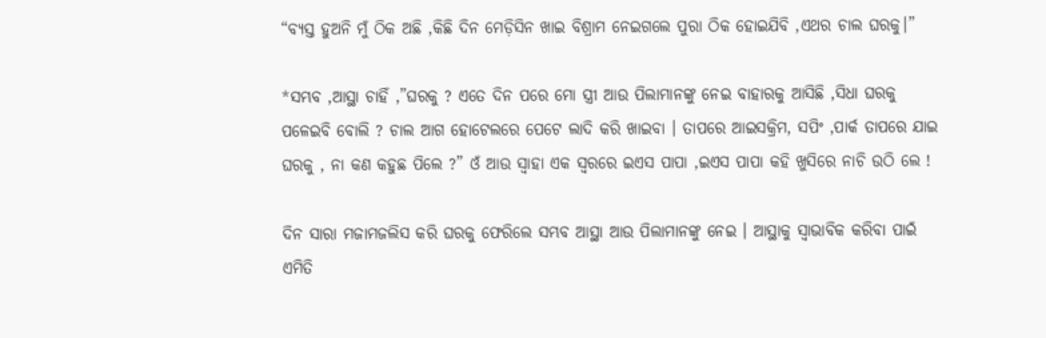“ବ୍ୟସ୍ତ ହୁଅନି ମୁଁ ଠିକ ଅଛି ,କିଛି ଦିନ ମେଡ଼ିସିନ ଖାଇ ବିଶ୍ରାମ ନେଇଗଲେ ପୁରା ଠିକ ହୋଇଯିବି ,ଏଥର ଚାଲ ଘରକୁ।”

*ସମ୍ଭବ ,ଆସ୍ଥା ଚାହିଁ ,”ଘରକୁ ? ଏତେ ଦିନ ପରେ ମୋ ସ୍ତ୍ରୀ ଆଉ ପିଲାମାନଙ୍କୁ ନେଇ ବାହାରକୁ ଆସିଛି ,ସିଧା ଘରକୁ ପଳେଇବି ବୋଲି ? ଚାଲ ଆଗ ହୋଟେଲରେ ପେଟେ ଲାଦି କରି ଖାଇବା । ତାପରେ ଆଇସକ୍ରିମ, ସପିଂ ,ପାର୍କ ତାପରେ ଯାଇ ଘରକୁ , ନା କଣ କହୁଛ ପିଲେ ?” ଓଁ ଆଉ ସ୍ୱାହା ଏକ ସ୍ୱରରେ ଇଏସ ପାପା ,ଇଏସ ପାପା କହି ଖୁସିରେ ନାଚି ଉଠି ଲେ !

ଦିନ ସାରା ମଜାମଜଲିସ କରି ଘରକୁ ଫେରିଲେ ସମ୍ଭବ ଆସ୍ଥା ଆଉ ପିଲାମାନଙ୍କୁ ନେଇ । ଆସ୍ଥାକୁ ସ୍ୱାଭାବିକ କରିବା ପାଇଁ ଏମିତି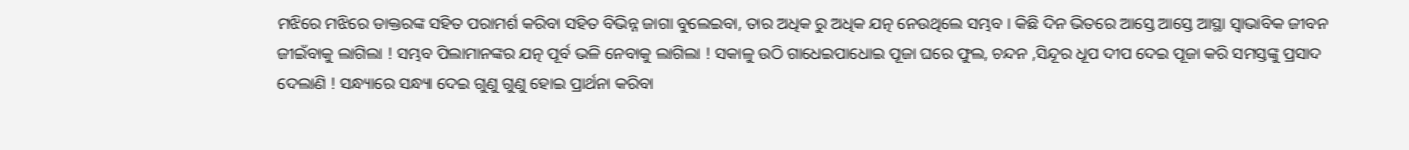ମଝିରେ ମଝିରେ ଡାକ୍ତରଙ୍କ ସହିତ ପରାମର୍ଶ କରିବା ସହିତ ବିଭିନ୍ନ ଜାଗା ବୁଲେଇବା, ତାର ଅଧିକ ରୁ ଅଧିକ ଯତ୍ନ ନେଉଥିଲେ ସମ୍ଭବ । କିଛି ଦିନ ଭିତରେ ଆସ୍ତେ ଆସ୍ତେ ଆସ୍ଥା ସ୍ୱାଭାବିକ ଜୀବନ ଜୀଇଁବାକୁ ଲାଗିଲା ! ସମ୍ଭବ ପିଲାମାନଙ୍କର ଯତ୍ନ ପୂର୍ବ ଭଳି ନେବାକୁ ଲାଗିଲା ! ସକାଳୁ ଉଠି ଗାଧେଇପାଧୋଇ ପୂଜା ଘରେ ଫୁଲ, ଚନ୍ଦନ ,ସିନ୍ଦୂର ଧୂପ ଦୀପ ଦେଇ ପୂଜା କରି ସମସ୍ତଙ୍କୁ ପ୍ରସାଦ ଦେଲାଣି ! ସନ୍ଧ୍ୟାରେ ସନ୍ଧ୍ୟା ଦେଇ ଗୁଣୁ ଗୁଣୁ ହୋଇ ପ୍ରାର୍ଥନା କରିବା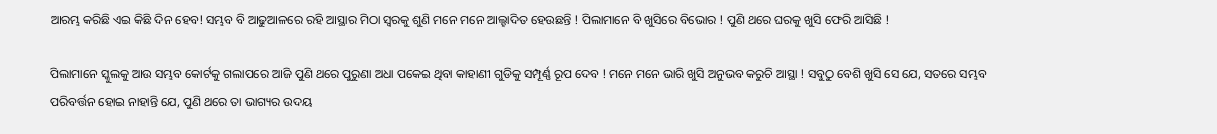ଆରମ୍ଭ କରିଛି ଏଇ କିଛି ଦିନ ହେବ! ସମ୍ଭବ ବି ଆଢୁଆଳରେ ରହି ଆସ୍ଥାର ମିଠା ସ୍ୱରକୁ ଶୁଣି ମନେ ମନେ ଆଲ୍ହାଦିତ ହେଉଛନ୍ତି ! ପିଲାମାନେ ବି ଖୁସିରେ ବିଭୋର ! ପୁଣି ଥରେ ଘରକୁ ଖୁସି ଫେରି ଆସିଛି !

ପିଲାମାନେ ସ୍କୁଲକୁ ଆଉ ସମ୍ଭବ କୋର୍ଟକୁ ଗଲାପରେ ଆଜି ପୁଣି ଥରେ ପୁରୁଣା ଅଧା ପକେଇ ଥିବା କାହାଣୀ ଗୁଡିକୁ ସମ୍ପୂର୍ଣ୍ଣ ରୂପ ଦେବ ! ମନେ ମନେ ଭାରି ଖୁସି ଅନୁଭବ କରୁଚି ଆସ୍ଥା ! ସବୁଠୁ ବେଶି ଖୁସି ସେ ଯେ, ସତରେ ସମ୍ଭବ ପରିବର୍ତ୍ତନ ହୋଇ ନାହାନ୍ତି ଯେ, ପୁଣି ଥରେ ତା ଭାଗ୍ୟର ଉଦୟ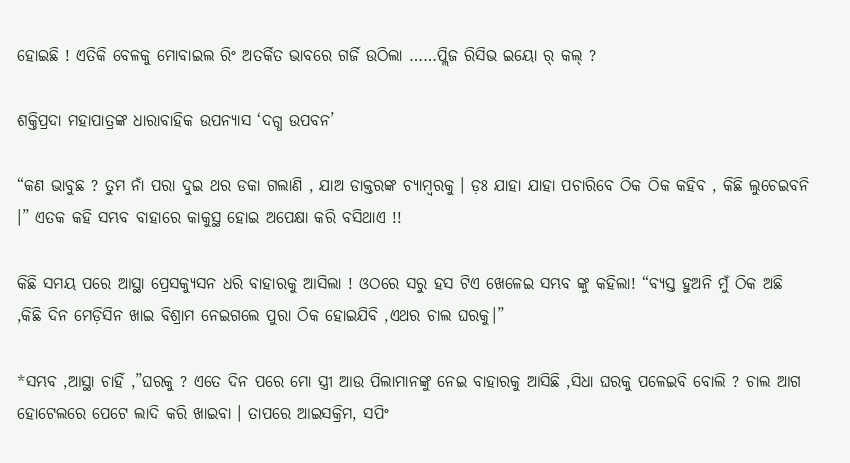ହୋଇଛି ! ଏତିକି ବେଳକୁ ମୋବାଇଲ ରିଂ ଅତର୍କିତ ଭାବରେ ଗର୍ଜି ଉଠିଲା ……ପ୍ଲିଜ ରିସିଭ ଇୟୋ ର୍ କଲ୍ ?

ଶକ୍ତିପ୍ରଦା ମହାପାତ୍ରଙ୍କ ଧାରାବାହିକ ଉପନ୍ୟାସ ‘ଦଗ୍ଧ ଉପବନ’

“କଣ ଭାବୁଛ ? ତୁମ ନାଁ ପରା ଦୁଇ ଥର ଡକା ଗଲାଣି , ଯାଅ ଡାକ୍ତରଙ୍କ ଚ୍ୟାମ୍ବରକୁ । ଡ଼ଃ ଯାହା ଯାହା ପଚାରିବେ ଠିକ ଠିକ କହିବ , କିଛି ଲୁଚେଇବନି ।” ଏତକ କହି ସମ୍ଭବ ବାହାରେ କାକୁସ୍ଥ ହୋଇ ଅପେକ୍ଷା କରି ବସିଥାଏ !!

କିଛି ସମୟ ପରେ ଆସ୍ଥା ପ୍ରେସକ୍ୟୁସନ ଧରି ବାହାରକୁ ଆସିଲା ! ଓଠରେ ସରୁ ହସ ଟିଏ ଖେଳେଇ ସମ୍ଭବ ଙ୍କୁ କହିଲା! “ବ୍ୟସ୍ତ ହୁଅନି ମୁଁ ଠିକ ଅଛି ,କିଛି ଦିନ ମେଡ଼ିସିନ ଖାଇ ବିଶ୍ରାମ ନେଇଗଲେ ପୁରା ଠିକ ହୋଇଯିବି ,ଏଥର ଚାଲ ଘରକୁ।”

*ସମ୍ଭବ ,ଆସ୍ଥା ଚାହିଁ ,”ଘରକୁ ? ଏତେ ଦିନ ପରେ ମୋ ସ୍ତ୍ରୀ ଆଉ ପିଲାମାନଙ୍କୁ ନେଇ ବାହାରକୁ ଆସିଛି ,ସିଧା ଘରକୁ ପଳେଇବି ବୋଲି ? ଚାଲ ଆଗ ହୋଟେଲରେ ପେଟେ ଲାଦି କରି ଖାଇବା । ତାପରେ ଆଇସକ୍ରିମ, ସପିଂ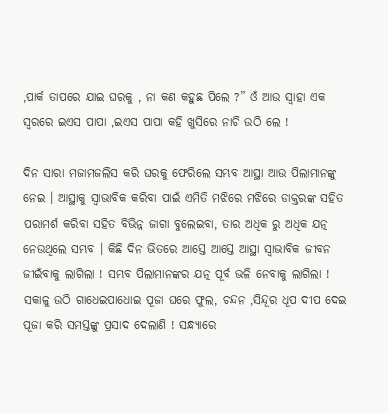,ପାର୍କ ତାପରେ ଯାଇ ଘରକୁ , ନା କଣ କହୁଛ ପିଲେ ?” ଓଁ ଆଉ ସ୍ୱାହା ଏକ ସ୍ୱରରେ ଇଏସ ପାପା ,ଇଏସ ପାପା କହି ଖୁସିରେ ନାଚି ଉଠି ଲେ !

ଦିନ ସାରା ମଜାମଜଲିସ କରି ଘରକୁ ଫେରିଲେ ସମ୍ଭବ ଆସ୍ଥା ଆଉ ପିଲାମାନଙ୍କୁ ନେଇ । ଆସ୍ଥାକୁ ସ୍ୱାଭାବିକ କରିବା ପାଇଁ ଏମିତି ମଝିରେ ମଝିରେ ଡାକ୍ତରଙ୍କ ସହିତ ପରାମର୍ଶ କରିବା ସହିତ ବିଭିନ୍ନ ଜାଗା ବୁଲେଇବା, ତାର ଅଧିକ ରୁ ଅଧିକ ଯତ୍ନ ନେଉଥିଲେ ସମ୍ଭବ । କିଛି ଦିନ ଭିତରେ ଆସ୍ତେ ଆସ୍ତେ ଆସ୍ଥା ସ୍ୱାଭାବିକ ଜୀବନ ଜୀଇଁବାକୁ ଲାଗିଲା ! ସମ୍ଭବ ପିଲାମାନଙ୍କର ଯତ୍ନ ପୂର୍ବ ଭଳି ନେବାକୁ ଲାଗିଲା ! ସକାଳୁ ଉଠି ଗାଧେଇପାଧୋଇ ପୂଜା ଘରେ ଫୁଲ, ଚନ୍ଦନ ,ସିନ୍ଦୂର ଧୂପ ଦୀପ ଦେଇ ପୂଜା କରି ସମସ୍ତଙ୍କୁ ପ୍ରସାଦ ଦେଲାଣି ! ସନ୍ଧ୍ୟାରେ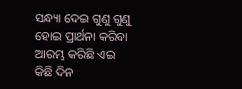ସନ୍ଧ୍ୟା ଦେଇ ଗୁଣୁ ଗୁଣୁ ହୋଇ ପ୍ରାର୍ଥନା କରିବା ଆରମ୍ଭ କରିଛି ଏଇ କିଛି ଦିନ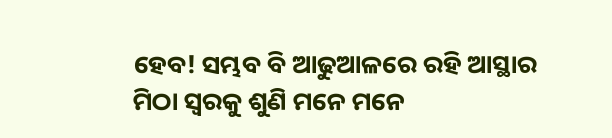ହେବ! ସମ୍ଭବ ବି ଆଢୁଆଳରେ ରହି ଆସ୍ଥାର ମିଠା ସ୍ୱରକୁ ଶୁଣି ମନେ ମନେ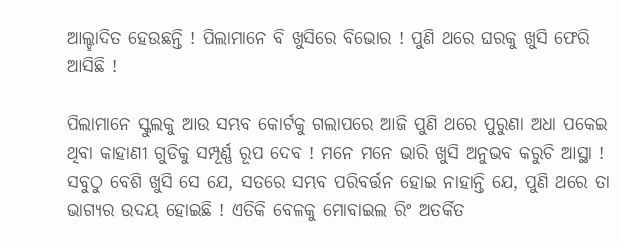ଆଲ୍ହାଦିତ ହେଉଛନ୍ତି ! ପିଲାମାନେ ବି ଖୁସିରେ ବିଭୋର ! ପୁଣି ଥରେ ଘରକୁ ଖୁସି ଫେରି ଆସିଛି !

ପିଲାମାନେ ସ୍କୁଲକୁ ଆଉ ସମ୍ଭବ କୋର୍ଟକୁ ଗଲାପରେ ଆଜି ପୁଣି ଥରେ ପୁରୁଣା ଅଧା ପକେଇ ଥିବା କାହାଣୀ ଗୁଡିକୁ ସମ୍ପୂର୍ଣ୍ଣ ରୂପ ଦେବ ! ମନେ ମନେ ଭାରି ଖୁସି ଅନୁଭବ କରୁଚି ଆସ୍ଥା ! ସବୁଠୁ ବେଶି ଖୁସି ସେ ଯେ, ସତରେ ସମ୍ଭବ ପରିବର୍ତ୍ତନ ହୋଇ ନାହାନ୍ତି ଯେ, ପୁଣି ଥରେ ତା ଭାଗ୍ୟର ଉଦୟ ହୋଇଛି ! ଏତିକି ବେଳକୁ ମୋବାଇଲ ରିଂ ଅତର୍କିତ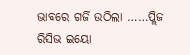ଭାବରେ ଗର୍ଜି ଉଠିଲା ……ପ୍ଲିଜ ରିସିଭ ଇୟୋ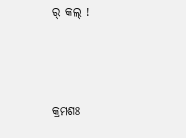ର୍ କଲ୍ !



କ୍ରମଶଃ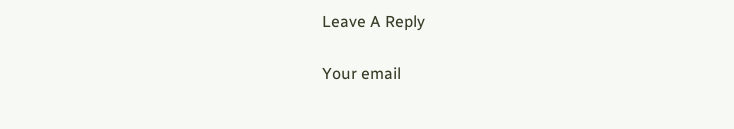Leave A Reply

Your email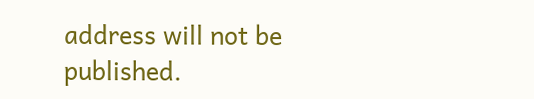address will not be published.